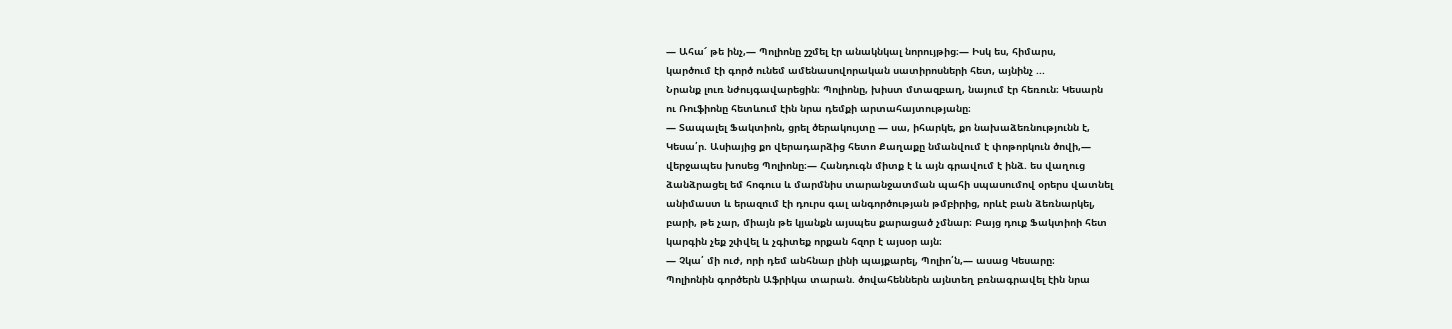— Ահա՜ թե ինչ,— Պոլիոնը շշմել էր անակնկալ նորույթից։— Իսկ ես, հիմարս,
կարծում էի գործ ունեմ ամենասովորական սատիրոսների հետ, այնինչ ...
Նրանք լուռ նժույգավարեցին։ Պոլիոնը, խիստ մտազբաղ, նայում էր հեռուն։ Կեսարն
ու Ռուֆիոնը հետևում էին նրա դեմքի արտահայտությանը։
— Տապալել Ֆակտիոն, ցրել ծերակույտը — սա, իհարկե, քո նախաձեռնությունն է,
Կեսա՛ր. Ասիայից քո վերադարձից հետո Քաղաքը նմանվում է փոթորկուն ծովի,—
վերջապես խոսեց Պոլիոնը։— Հանդուգն միտք է և այն գրավում է ինձ. ես վաղուց
ձանձրացել եմ հոգուս և մարմնիս տարանջատման պահի սպասումով օրերս վատնել
անիմաստ և երազում էի դուրս գալ անգործության թմբիրից, որևէ բան ձեռնարկել,
բարի, թե չար, միայն թե կյանքն այսպես քարացած չմնար։ Բայց դուք Ֆակտիոի հետ
կարգին չեք շփվել և չգիտեք որքան հզոր է այսօր այն։
— Չկա՛ մի ուժ, որի դեմ անհնար լինի պայքարել, Պոլիո՛ն,— ասաց Կեսարը։
Պոլիոնին գործերն Աֆրիկա տարան. ծովահեններն այնտեղ բռնագրավել էին նրա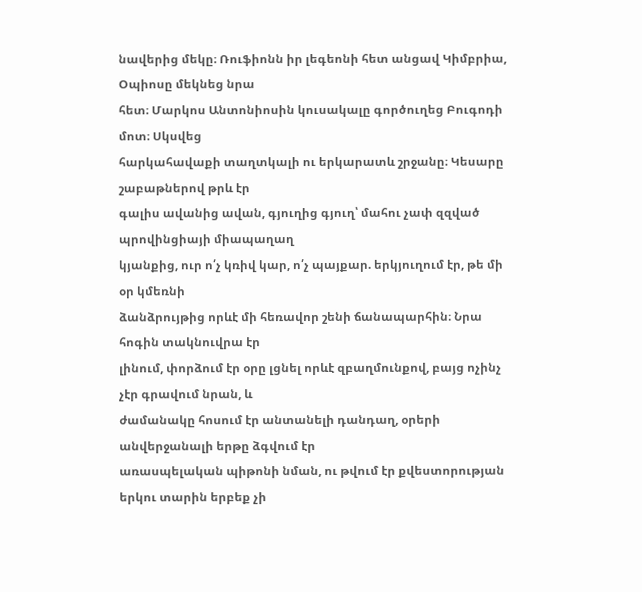նավերից մեկը։ Ռուֆիոնն իր լեգեոնի հետ անցավ Կիմբրիա, Օպիոսը մեկնեց նրա
հետ։ Մարկոս Անտոնիոսին կուսակալը գործուղեց Բուգոդի մոտ։ Սկսվեց
հարկահավաքի տաղտկալի ու երկարատև շրջանը։ Կեսարը շաբաթներով թրև էր
գալիս ավանից ավան, գյուղից գյուղ՝ մահու չափ զզված պրովինցիայի միապաղաղ
կյանքից, ուր ո՛չ կռիվ կար, ո՛չ պայքար. երկյուղում էր, թե մի օր կմեռնի
ձանձրույթից որևէ մի հեռավոր շենի ճանապարհին։ Նրա հոգին տակնուվրա էր
լինում, փորձում էր օրը լցնել որևէ զբաղմունքով, բայց ոչինչ չէր գրավում նրան, և
ժամանակը հոսում էր անտանելի դանդաղ, օրերի անվերջանալի երթը ձգվում էր
առասպելական պիթոնի նման, ու թվում էր քվեստորության երկու տարին երբեք չի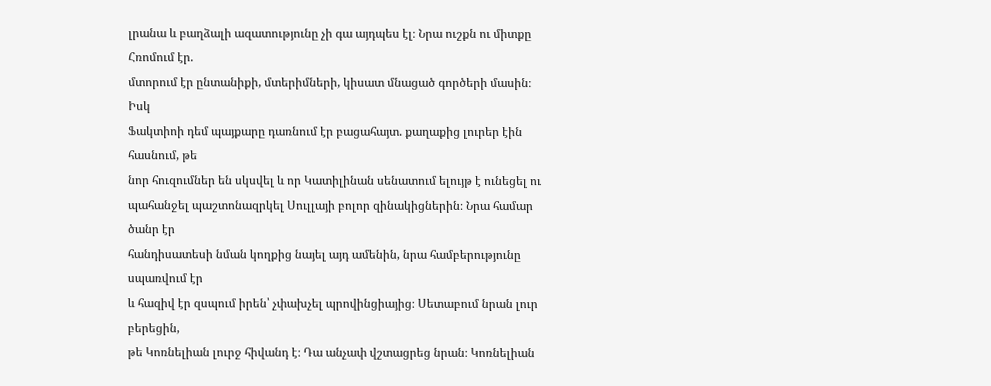լրանա և բաղձալի ազատությունը չի գա այդպես էլ։ Նրա ուշքն ու միտքը Հռոմում էր.
մտորում էր ընտանիքի, մտերիմների, կիսատ մնացած գործերի մասին։ Իսկ
Ֆակտիոի դեմ պայքարը դառնում էր բացահայտ. քաղաքից լուրեր էին հասնում, թե
նոր հուզումներ են սկսվել և որ Կատիլինան սենատում ելույթ է ունեցել ու
պահանջել պաշտոնազրկել Սուլլայի բոլոր զինակիցներին։ Նրա համար ծանր էր
հանդիսատեսի նման կողքից նայել այդ ամենին, նրա համբերությունը սպառվում էր
և հազիվ էր զսպում իրեն՝ չփախչել պրովինցիայից։ Սետաբում նրան լուր բերեցին,
թե Կոռնելիան լուրջ հիվանդ է։ Դա անչափ վշտացրեց նրան։ Կոռնելիան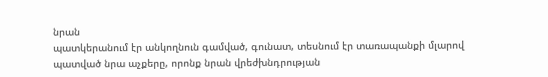նրան
պատկերանում էր անկողնուն գամված, գունատ, տեսնում էր տառապանքի մլարով
պատված նրա աչքերը, որոնք նրան վրեժխնդրության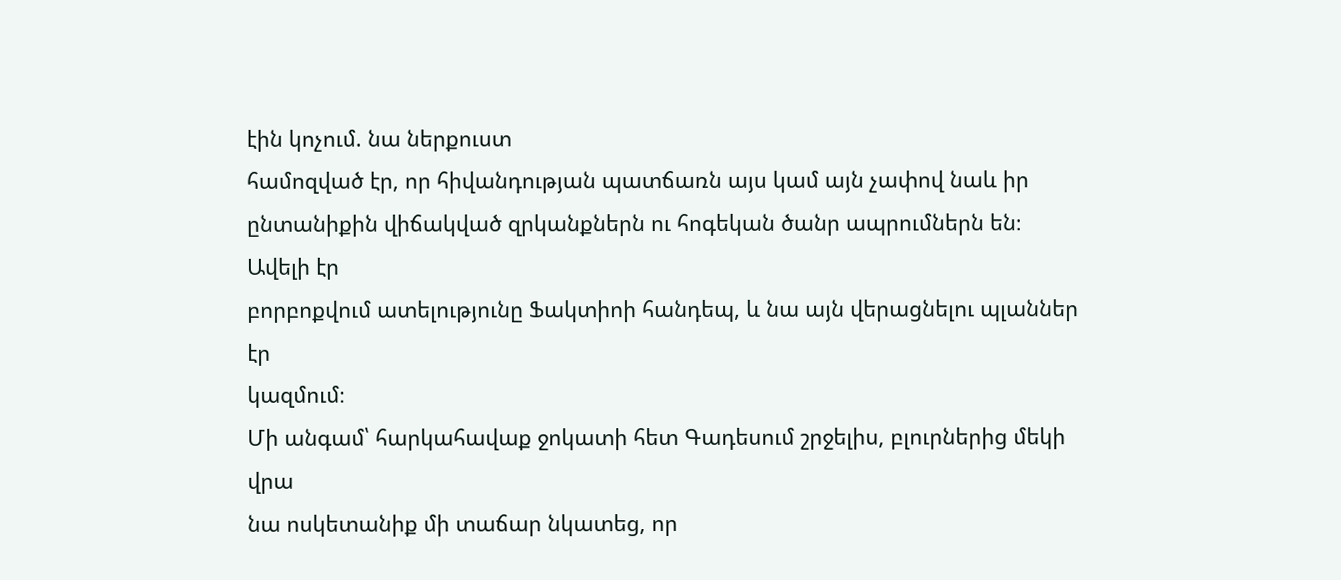էին կոչում. նա ներքուստ
համոզված էր, որ հիվանդության պատճառն այս կամ այն չափով նաև իր
ընտանիքին վիճակված զրկանքներն ու հոգեկան ծանր ապրումներն են։ Ավելի էր
բորբոքվում ատելությունը Ֆակտիոի հանդեպ, և նա այն վերացնելու պլաններ էր
կազմում։
Մի անգամ՝ հարկահավաք ջոկատի հետ Գադեսում շրջելիս, բլուրներից մեկի վրա
նա ոսկետանիք մի տաճար նկատեց, որ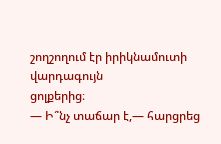շողշողում էր իրիկնամուտի վարդագույն
ցոլքերից։
― Ի՞նչ տաճար է,— հարցրեց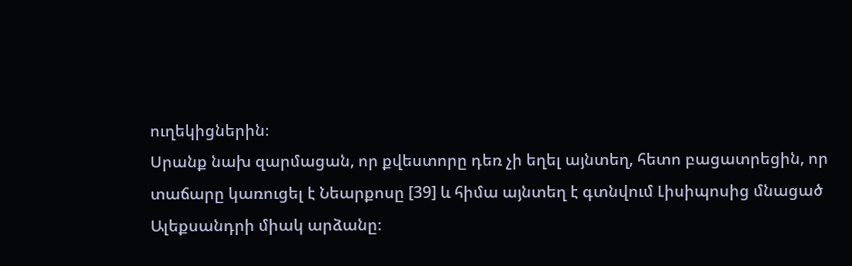ուղեկիցներին։
Սրանք նախ զարմացան, որ քվեստորը դեռ չի եղել այնտեղ, հետո բացատրեցին, որ
տաճարը կառուցել է Նեարքոսը [39] և հիմա այնտեղ է գտնվում Լիսիպոսից մնացած
Ալեքսանդրի միակ արձանը։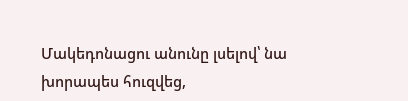Մակեդոնացու անունը լսելով՝ նա խորապես հուզվեց,